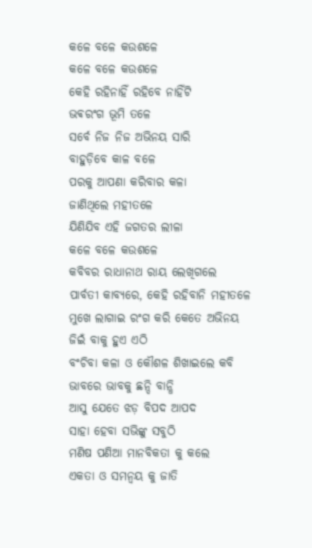କଳେ ବଳେ କଉଶଳେ
କଳେ ବଳେ କଉଶଳେ
କେହି ରହିନାହିଁ ରହିବେ ନାହିଁଟି
ଭଵରଂଗ ଭୂମି ତଳେ
ସର୍ବେ ନିଜ ନିଜ ଅଭିନୟ ସାରି
ବାହୁଡ଼ିବେ କାଳ ବଳେ
ପରକୁ ଆପଣା କରିବାର କଳା
ଜାଣିଥିଲେ ମହୀତଳେ
ଯିଣିଯିବ ଏହି ଜଗତର ଲୀଳା
କଳେ ବଳେ କଉଶଳେ
କବିବର ରାଧାନାଥ ରାୟ ଲେଖିଗଲେ
ପାର୍ବତୀ କାବ୍ୟରେ, କେହି ରହିବାନି ମହୀତଳେ
ମୁଖେ ଲାଗାଇ ରଂଗ କରି କେତେ ଅଭିନୟ
ଜିଇଁ ବାକୁ ହୁଏ ଏଠି
ବଂଚିବା କଳା ଓ କୌଶଳ ଶିଖାଇଲେ କବି
ଭାବରେ ଭାବକୁ ଛନ୍ଦି ବାନ୍ଧି
ଆସୁ ଯେତେ ଝଡ଼ ବିପଦ ଆପଦ
ସାହା ହେବା ସଭିଙ୍କୁ ସବୁଠି
ମଣିଷ ପଣିଆ ମାନବିକତା କୁ କଲେ
ଏକତା ଓ ସମନ୍ୱୟ କୁ ଜାତି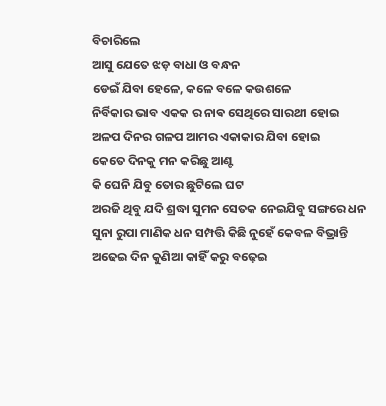ବିଚାରିଲେ
ଆସୁ ଯେତେ ଝଡ଼ ବାଧା ଓ ବନ୍ଧନ
ଡେଇଁ ଯିବା ହେଳେ, କଳେ ବଳେ କଉଶଳେ
ନିର୍ବିକାର ଭାବ ଏକକ ର ନାଵ ସେଥିରେ ସାରଥୀ ହୋଇ
ଅଳପ ଦିନର ଗଳପ ଆମର ଏକାକାର ଯିବା ହୋଇ
କେତେ ଦିନକୁ ମନ କରିଛୁ ଆଣ୍ଟ
କି ଘେନି ଯିବୁ ତୋର ଛୁଟିଲେ ଘଟ
ଅରଜି ଥିବୁ ଯଦି ଶ୍ରଦ୍ଧା ସୁମନ ସେତକ ନେଇଯିବୁ ସଙ୍ଗରେ ଧନ
ସୁନା ରୁପା ମାଣିକ ଧନ ସମ୍ପତ୍ତି କିଛି ନୁହେଁ କେବଳ ବିଭ୍ରାନ୍ତି
ଅଢେଇ ଦିନ କୁଣିଆ କାହିଁ କରୁ ବଢ଼େଇ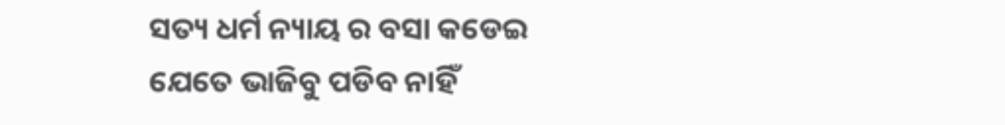ସତ୍ୟ ଧର୍ମ ନ୍ୟାୟ ର ବସା କଡେଇ
ଯେତେ ଭାଜିବୁ ପଡିବ ନାହିଁ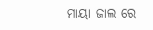ମାୟା ଜାଲ ରେ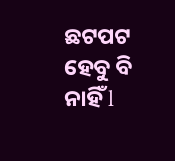ଛଟପଟ ହେବୁ ବି ନାହିଁ l